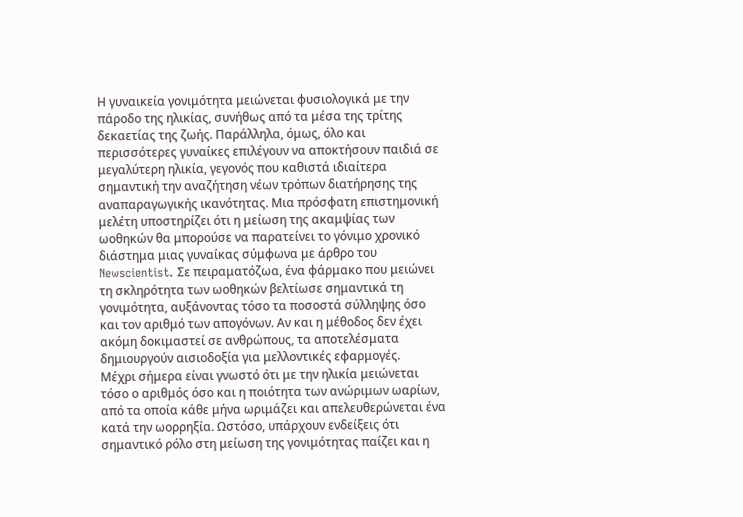Η γυναικεία γονιμότητα μειώνεται φυσιολογικά με την πάροδο της ηλικίας, συνήθως από τα μέσα της τρίτης δεκαετίας της ζωής. Παράλληλα, όμως, όλο και περισσότερες γυναίκες επιλέγουν να αποκτήσουν παιδιά σε μεγαλύτερη ηλικία, γεγονός που καθιστά ιδιαίτερα σημαντική την αναζήτηση νέων τρόπων διατήρησης της αναπαραγωγικής ικανότητας. Μια πρόσφατη επιστημονική μελέτη υποστηρίζει ότι η μείωση της ακαμψίας των ωοθηκών θα μπορούσε να παρατείνει το γόνιμο χρονικό διάστημα μιας γυναίκας σύμφωνα με άρθρο του Newscientist. Σε πειραματόζωα, ένα φάρμακο που μειώνει τη σκληρότητα των ωοθηκών βελτίωσε σημαντικά τη γονιμότητα, αυξάνοντας τόσο τα ποσοστά σύλληψης όσο και τον αριθμό των απογόνων. Αν και η μέθοδος δεν έχει ακόμη δοκιμαστεί σε ανθρώπους, τα αποτελέσματα δημιουργούν αισιοδοξία για μελλοντικές εφαρμογές.
Μέχρι σήμερα είναι γνωστό ότι με την ηλικία μειώνεται τόσο ο αριθμός όσο και η ποιότητα των ανώριμων ωαρίων, από τα οποία κάθε μήνα ωριμάζει και απελευθερώνεται ένα κατά την ωορρηξία. Ωστόσο, υπάρχουν ενδείξεις ότι σημαντικό ρόλο στη μείωση της γονιμότητας παίζει και η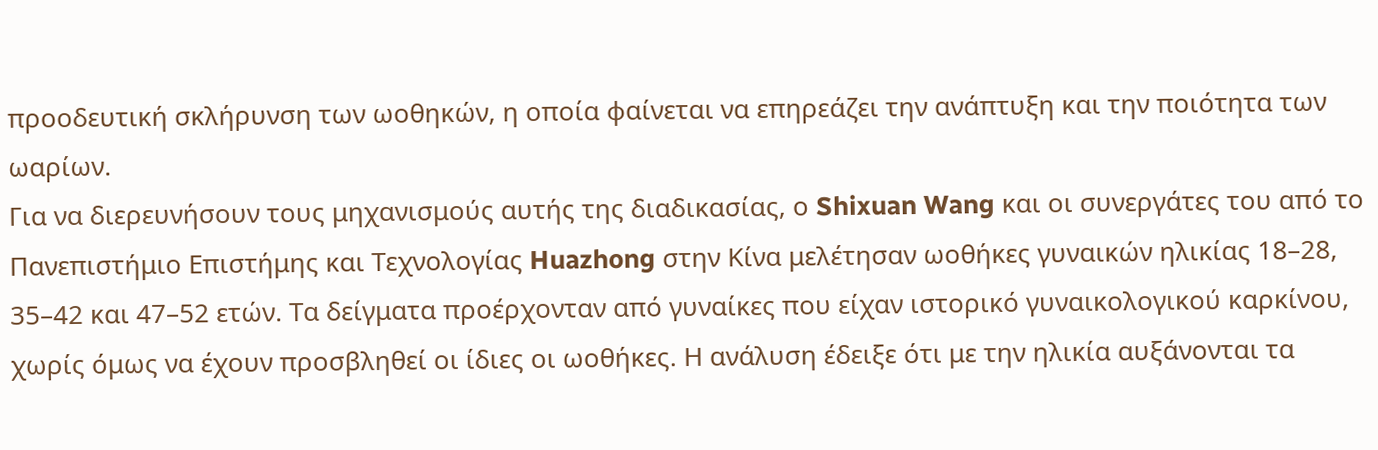προοδευτική σκλήρυνση των ωοθηκών, η οποία φαίνεται να επηρεάζει την ανάπτυξη και την ποιότητα των ωαρίων.
Για να διερευνήσουν τους μηχανισμούς αυτής της διαδικασίας, ο Shixuan Wang και οι συνεργάτες του από το Πανεπιστήμιο Επιστήμης και Τεχνολογίας Huazhong στην Κίνα μελέτησαν ωοθήκες γυναικών ηλικίας 18–28, 35–42 και 47–52 ετών. Τα δείγματα προέρχονταν από γυναίκες που είχαν ιστορικό γυναικολογικού καρκίνου, χωρίς όμως να έχουν προσβληθεί οι ίδιες οι ωοθήκες. Η ανάλυση έδειξε ότι με την ηλικία αυξάνονται τα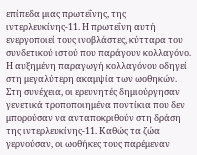επίπεδα μιας πρωτεΐνης, της ιντερλευκίνης-11. Η πρωτεΐνη αυτή ενεργοποιεί τους ινοβλάστες, κύτταρα του συνδετικού ιστού που παράγουν κολλαγόνο. Η αυξημένη παραγωγή κολλαγόνου οδηγεί στη μεγαλύτερη ακαμψία των ωοθηκών.
Στη συνέχεια, οι ερευνητές δημιούργησαν γενετικά τροποποιημένα ποντίκια που δεν μπορούσαν να ανταποκριθούν στη δράση της ιντερλευκίνης-11. Καθώς τα ζώα γερνούσαν, οι ωοθήκες τους παρέμεναν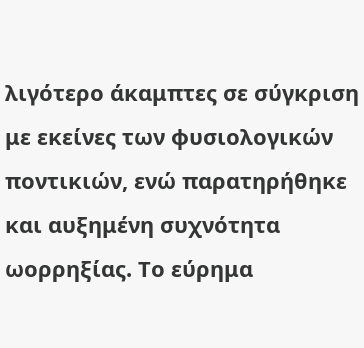λιγότερο άκαμπτες σε σύγκριση με εκείνες των φυσιολογικών ποντικιών, ενώ παρατηρήθηκε και αυξημένη συχνότητα ωορρηξίας. Το εύρημα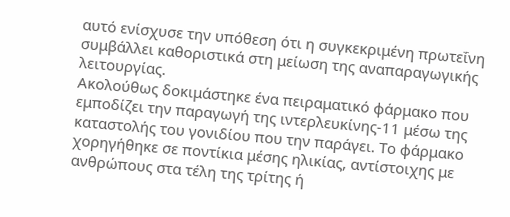αυτό ενίσχυσε την υπόθεση ότι η συγκεκριμένη πρωτεΐνη συμβάλλει καθοριστικά στη μείωση της αναπαραγωγικής λειτουργίας.
Ακολούθως δοκιμάστηκε ένα πειραματικό φάρμακο που εμποδίζει την παραγωγή της ιντερλευκίνης-11 μέσω της καταστολής του γονιδίου που την παράγει. Το φάρμακο χορηγήθηκε σε ποντίκια μέσης ηλικίας, αντίστοιχης με ανθρώπους στα τέλη της τρίτης ή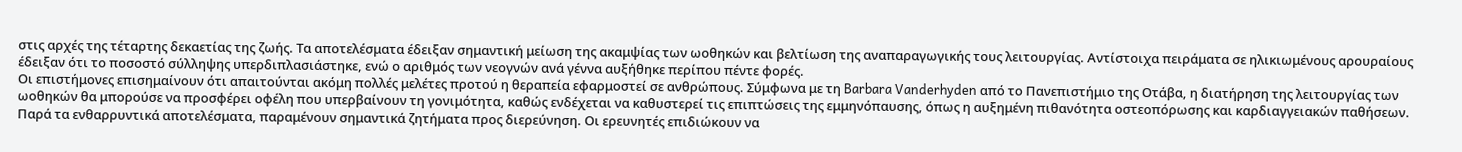στις αρχές της τέταρτης δεκαετίας της ζωής. Τα αποτελέσματα έδειξαν σημαντική μείωση της ακαμψίας των ωοθηκών και βελτίωση της αναπαραγωγικής τους λειτουργίας. Αντίστοιχα πειράματα σε ηλικιωμένους αρουραίους έδειξαν ότι το ποσοστό σύλληψης υπερδιπλασιάστηκε, ενώ ο αριθμός των νεογνών ανά γέννα αυξήθηκε περίπου πέντε φορές.
Οι επιστήμονες επισημαίνουν ότι απαιτούνται ακόμη πολλές μελέτες προτού η θεραπεία εφαρμοστεί σε ανθρώπους. Σύμφωνα με τη Barbara Vanderhyden από το Πανεπιστήμιο της Οτάβα, η διατήρηση της λειτουργίας των ωοθηκών θα μπορούσε να προσφέρει οφέλη που υπερβαίνουν τη γονιμότητα, καθώς ενδέχεται να καθυστερεί τις επιπτώσεις της εμμηνόπαυσης, όπως η αυξημένη πιθανότητα οστεοπόρωσης και καρδιαγγειακών παθήσεων.
Παρά τα ενθαρρυντικά αποτελέσματα, παραμένουν σημαντικά ζητήματα προς διερεύνηση. Οι ερευνητές επιδιώκουν να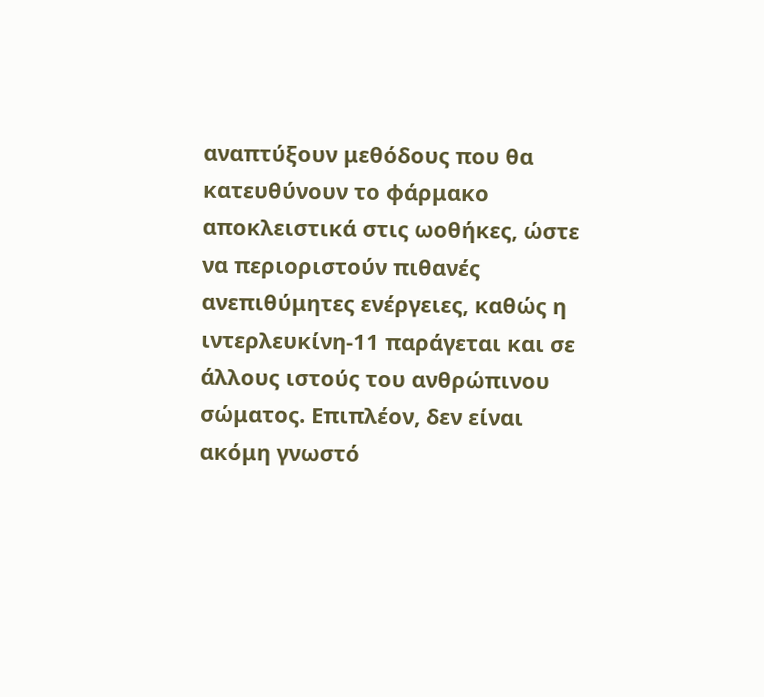αναπτύξουν μεθόδους που θα κατευθύνουν το φάρμακο αποκλειστικά στις ωοθήκες, ώστε να περιοριστούν πιθανές ανεπιθύμητες ενέργειες, καθώς η ιντερλευκίνη-11 παράγεται και σε άλλους ιστούς του ανθρώπινου σώματος. Επιπλέον, δεν είναι ακόμη γνωστό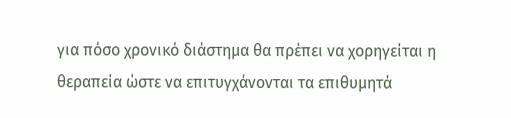για πόσο χρονικό διάστημα θα πρέπει να χορηγείται η θεραπεία ώστε να επιτυγχάνονται τα επιθυμητά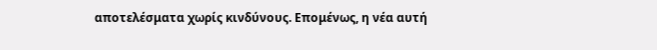αποτελέσματα χωρίς κινδύνους. Επομένως, η νέα αυτή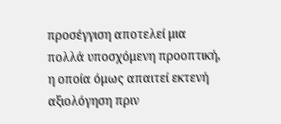προσέγγιση αποτελεί μια πολλά υποσχόμενη προοπτική, η οποία όμως απαιτεί εκτενή αξιολόγηση πριν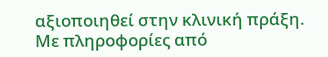αξιοποιηθεί στην κλινική πράξη.
Με πληροφορίες από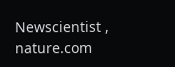Newscientist , nature.com